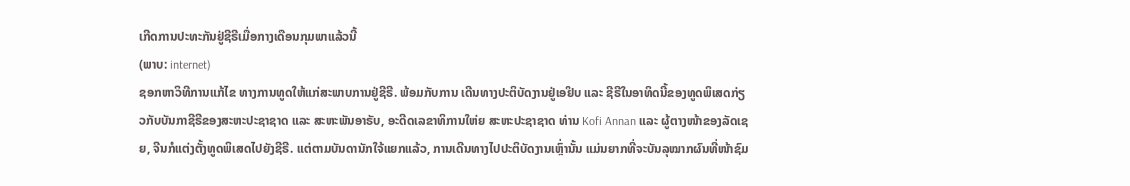ເກີດການປະທະກັນຢູ່ຊີຣີເມື່ອກາງເດືອນກຸມພາແລ້ວນີ້
(ພາບ: internet)
ຊອກຫາວິທີການແກ້ໄຂ ທາງການທູດໃຫ້ແກ່ສະພາບການຢູ່ຊີຣີ. ພ້ອມກັບການ ເດີນທາງປະຕິບັດງານຢູ່ເອຢິບ ແລະ ຊີຣີໃນອາທິດນີ້ຂອງທູດພິເສດກ່ຽວກັບບັນກາຊີຣີຂອງສະຫະປະຊາຊາດ ແລະ ສະຫະພັນອາຣັບ, ອະດີດເລຂາທິການໃຫ່ຍ ສະຫະປະຊາຊາດ ທ່ານ Kofi Annan ແລະ ຜູ້ຕາງໜ້າຂອງລັດເຊຍ, ຈີນກໍແຕ່ງຕັ້ງທູດພິເສດໄປຍັງຊີຣີ. ແຕ່ຕາມບັນດານັກໃຈ້ແຍກແລ້ວ, ການເດີນທາງໄປປະຕິບັດງານເຫຼົ່ານັ້ນ ແມ່ນຍາກທີ່ຈະບັນລຸໝາກຜົນທີ່ໜ້າຊົມ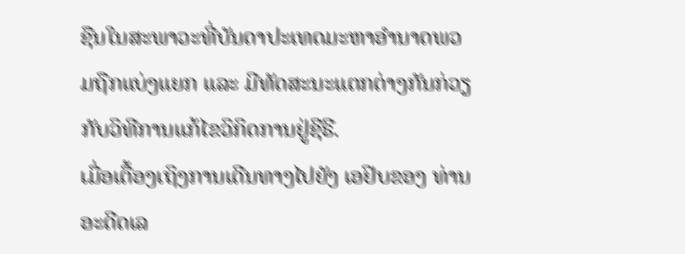ຊືນໃນສະພາວະທີ່ບັນດາປະເທດມະຫາອຳນາດພວມຖືກແບ່ງແຍກ ແລະ ມີທັດສະນະແຕກຕ່າງກັນກ່ວຽກັບວິທີການແກ້ໄຂວິກິດການຢູ່ຊີຣີ.
ເມື່ອເຕື້ອງເຖິງການເດີນທາງໄປຍັງ ເອຢິບຂອງ ທ່ານອະດີດເລ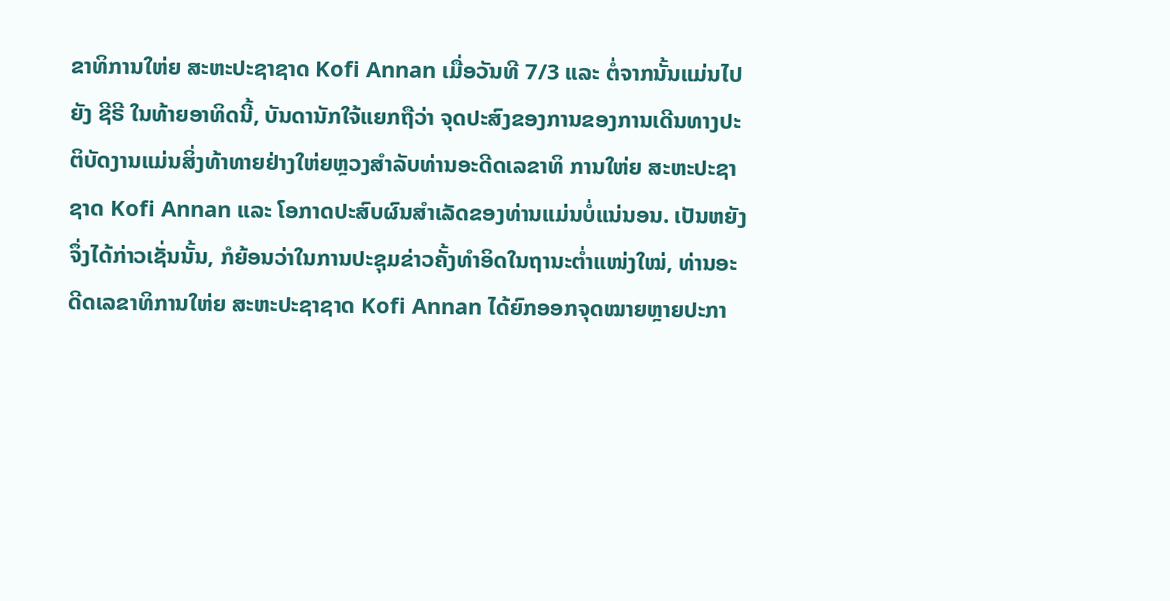ຂາທິການໃຫ່ຍ ສະຫະປະຊາຊາດ Kofi Annan ເມື່ອວັນທີ 7/3 ແລະ ຕໍ່ຈາກນັ້ນແມ່ນໄປຍັງ ຊີຣີ ໃນທ້າຍອາທິດນີ້, ບັນດານັກໃຈ້ແຍກຖືວ່າ ຈຸດປະສົງຂອງການຂອງການເດີນທາງປະຕິບັດງານແມ່ນສິ່ງທ້າທາຍຢ່າງໃຫ່ຍຫຼວງສຳລັບທ່ານອະດີດເລຂາທິ ການໃຫ່ຍ ສະຫະປະຊາຊາດ Kofi Annan ແລະ ໂອກາດປະສົບຜົນສຳເລັດຂອງທ່ານແມ່ນບໍ່ແນ່ນອນ. ເປັນຫຍັງຈຶ່ງໄດ້ກ່າວເຊັ່ນນັ້ນ, ກໍຍ້ອນວ່າໃນການປະຊຸມຂ່າວຄັ້ງທຳອິດໃນຖານະຕ່ຳແໜ່ງໃໝ່, ທ່ານອະດີດເລຂາທິການໃຫ່ຍ ສະຫະປະຊາຊາດ Kofi Annan ໄດ້ຍົກອອກຈຸດໝາຍຫຼາຍປະກາ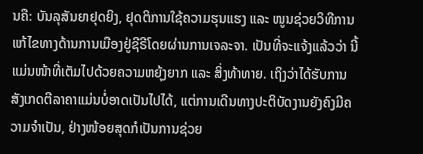ນຄື: ບັນລຸສັນຍາຢຸດຍິງ, ຢຸດຕິການໃຊ້ຄວາມຮຸນແຮງ ແລະ ໜູນຊ່ວຍວິທີການແກ້ໄຂທາງດ້ານການເມືອງຢູ່ຊີຣີໂດຍຜ່ານການເຈລະຈາ. ເປັນທີ່ຈະແຈ້ງແລ້ວວ່າ ນີ້ແມ່ນໜ້າທີ່ເຕັມໄປດ້ວຍຄວາມຫຍຸ້ງຍາກ ແລະ ສິ່ງທ້າທາຍ. ເຖິງວ່າໄດ້ຮັບການສັງເກດຕີລາຄາແມ່ນບໍ່ອາດເປັນໄປໄດ້, ແຕ່ການເດີນທາງປະຕິບັດງານຍັງຄົງມີຄວາມຈຳເປັນ, ຢ່າງໜ້ອຍສຸດກໍເປັນການຊ່ວຍ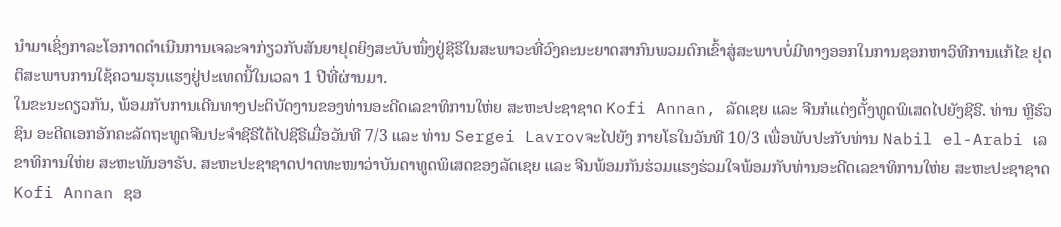ນຳມາເຊິ່ງກາລະໂອກາດດຳເນີນການເຈລະຈາກ່ຽວກັບສັນຍາຢຸດຍິງສະບັບໜຶ່ງຢູ່ຊີຣີໃນສະພາວະທີ່ວົງຄະນະຍາດສາກົນພວມຕົກເຂົ້າສູ່ສະພາບບໍ່ມີທາງອອກໃນການຊອກຫາວິທີການແກ້ໄຂ ຢຸດຕິສະພາບການໃຊ້ຄວາມຮຸນແຮງຢູ່ປະເທດນີ້ໃນເວລາ 1 ປີທີ່ຜ່ານມາ.
ໃນຂະນະດຽວກັນ, ພ້ອມກັບການເດີນທາງປະຕິບັດງານຂອງທ່ານອະດີດເລຂາທິການໃຫ່ຍ ສະຫະປະຊາຊາດ Kofi Annan, ລັດເຊຍ ແລະ ຈີນກໍແຕ່ງຕັ້ງທູດພິເສດໄປຍັງຊີຣີ. ທ່ານ ຫຼີຮົວຊິນ ອະດີດເອກອັກຄະລັດຖະທູດຈີນປະຈຳຊີຣີໄດ້ໄປຊີຣີເມື່ອວັນທີ 7/3 ແລະ ທ່ານ Sergei Lavrovຈະໄປຍັງ ກາຍໂຣໃນວັນທີ 10/3 ເພື່ອພັບປະກັບທ່ານ Nabil el-Arabi ເລຂາທິການໃຫ່ຍ ສະຫະພັນອາຣັບ. ສະຫະປະຊາຊາດປາດທະໜາວ່າບັນດາທູດພິເສດຂອງລັດເຊຍ ແລະ ຈີນພ້ອມກັນຮ່ວມແຮງຮ່ວມໃຈພ້ອມກັບທ່ານອະດີດເລຂາທິການໃຫ່ຍ ສະຫະປະຊາຊາດ Kofi Annan ຊອ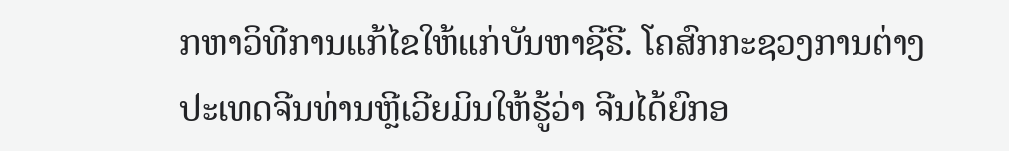ກຫາວິທີການແກ້ໄຂໃຫ້ແກ່ບັນຫາຊີຣີ. ໂຄສົກກະຊວງການຕ່າງປະເທດຈີນທ່ານຫຼີເວີຍມິນໃຫ້ຮູ້ວ່າ ຈີນໄດ້ຍົກອ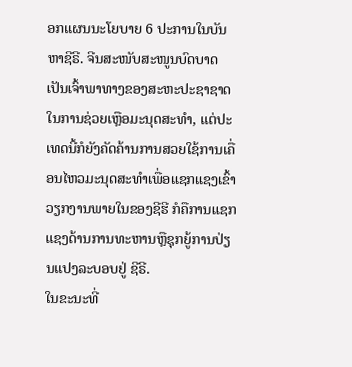ອກແຜນນະໂຍບາຍ 6 ປະການໃນບັນຫາຊີຣີ. ຈີນສະໜັບສະໜູນບົດບາດເປັນເຈົ້າພາທາງຂອງສະຫະປະຊາຊາດໃນການຊ່ວຍເຫຼືອມະນຸດສະທຳ, ແຕ່ປະເທດນີ້ກໍຍັງຄັດຄ້ານການສວຍໃຊ້ການເຄື່ອນໄຫວມະນຸດສະທຳເພື່ອແຊກແຊງເຂົ້າວຽກງານພາຍໃນຂອງຊີຮີ ກໍຄືການແຊກແຊງດ້ານການທະຫານຫຼືຊຸກຍູ້ການປ່ຽນແປງລະບອບຢູ່ ຊີຣີ.
ໃນຂະນະທີ່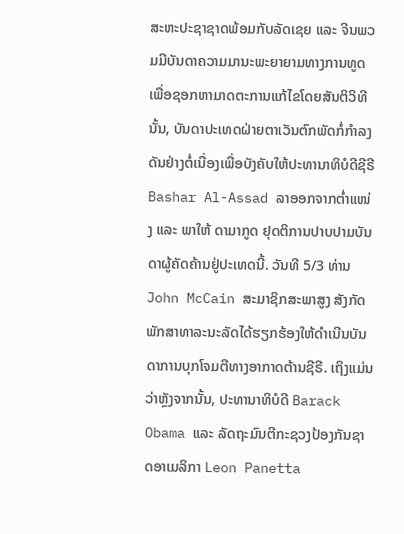ສະຫະປະຊາຊາດພ້ອມກັບລັດເຊຍ ແລະ ຈີນພວມມີບັນດາຄວາມມານະພະຍາຍາມທາງການທູດເພື່ອຊອກຫາມາດຕະການແກ້ໄຂໂດຍສັນຕິວິທີນັ້ນ, ບັນດາປະເທດຝ່າຍຕາເວັນຕົກພັດກໍ່ກຳລງດັນຢ່າງຕໍ່ເນື່ອງເພື່ອບັງຄັບໃຫ້ປະທານາທິບໍດີຊີຣີ Bashar Al-Assad ລາອອກຈາກຕ່ຳແໜ່ງ ແລະ ພາໃຫ້ ດາມາກູດ ຢຸດຕິການປາບປາມບັນດາຜູ້ຄັດຄ້ານຢູ່ປະເທດນີ້. ວັນທີ 5/3 ທ່ານ John McCain ສະມາຊິກສະພາສູງ ສັງກັດພັກສາທາລະນະລັດໄດ້ຮຽກຮ້ອງໃຫ້ດຳເນີນບັນດາການບຸກໂຈມຕີທາງອາກາດຕ້ານຊີຣີ. ເຖິງແມ່ນວ່າຫຼັງຈາກນັ້ນ, ປະທານາທິບໍດີ Barack Obama ແລະ ລັດຖະມົນຕີກະຊວງປ້ອງກັນຊາດອາເມລິກາ Leon Panetta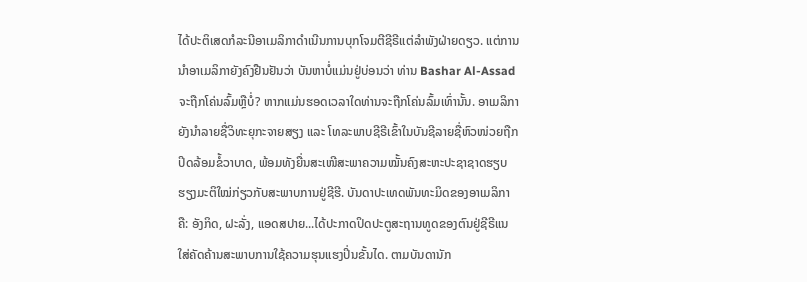ໄດ້ປະຕິເສດກໍລະນີອາເມລິກາດຳເນີນການບຸກໂຈມຕີຊີຣີແຕ່ລຳພັງຝ່າຍດຽວ. ແຕ່ການນຳອາເມລິກາຍັງຄົງຢືນຢັນວ່າ ບັນຫາບໍ່ແມ່ນຢູ່ບ່ອນວ່າ ທ່ານ Bashar Al-Assad ຈະຖືກໂຄ່ນລົ້ມຫຼືບໍ່? ຫາກແມ່ນຮອດເວລາໃດທ່ານຈະຖືກໂຄ່ນລົ້ມເທົ່ານັ້ນ. ອາເມລິກາຍັງນຳລາຍຊື່ວິທະຍຸກະຈາຍສຽງ ແລະ ໂທລະພາບຊີຣີເຂົ້າໃນບັນຊີລາຍຊື່ຫົວໜ່ວຍຖືກປິດລ້ອມຂໍ້ວາບາດ, ພ້ອມທັງຍື່ນສະເໜີສະພາຄວາມໝັ້ນຄົງສະຫະປະຊາຊາດຮຽບຮຽງມະຕິໃໝ່ກ່ຽວກັບສະພາບການຢູ່ຊີຮີ. ບັນດາປະເທດພັນທະມິດຂອງອາເມລິກາຄື: ອັງກິດ, ຝະລັ່ງ, ແອດສປາຍ...ໄດ້ປະກາດປິດປະຕູສະຖານທູດຂອງຕົນຢູ່ຊີຣີແນໃສ່ຄັດຄ້ານສະພາບການໃຊ້ຄວາມຮຸນແຮງປິ່ນຂັ້ນໄດ. ຕາມບັນດານັກ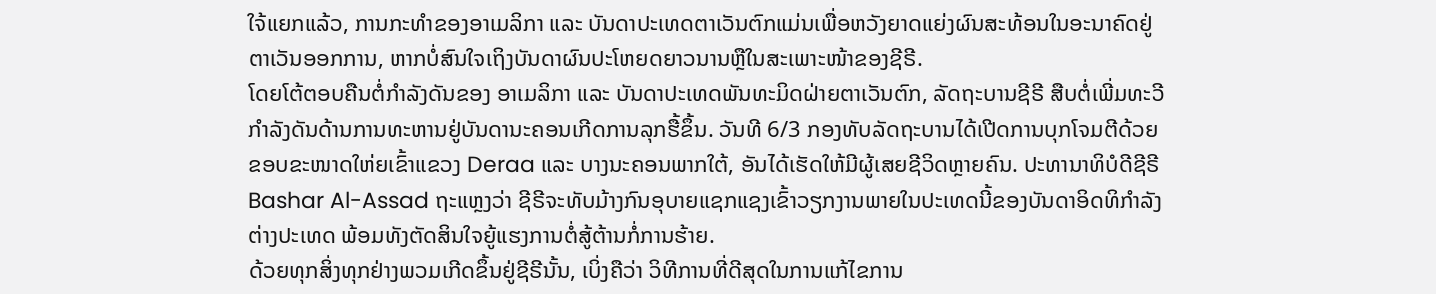ໃຈ້ແຍກແລ້ວ, ການກະທຳຂອງອາເມລິກາ ແລະ ບັນດາປະເທດຕາເວັນຕົກແມ່ນເພື່ອຫວັງຍາດແຍ່ງຜົນສະທ້ອນໃນອະນາຄົດຢູ່ຕາເວັນອອກການ, ຫາກບໍ່ສົນໃຈເຖິງບັນດາຜົນປະໂຫຍດຍາວນານຫຼືໃນສະເພາະໜ້າຂອງຊີຣີ.
ໂດຍໂຕ້ຕອບຄືນຕໍ່ກຳລັງດັນຂອງ ອາເມລິກາ ແລະ ບັນດາປະເທດພັນທະມິດຝ່າຍຕາເວັນຕົກ, ລັດຖະບານຊີຣີ ສືບຕໍ່ເພີ່ມທະວີກຳລັງດັນດ້ານການທະຫານຢູ່ບັນດານະຄອນເກີດການລຸກຮື້ຂຶ້ນ. ວັນທີ 6/3 ກອງທັບລັດຖະບານໄດ້ເປີດການບຸກໂຈມຕີດ້ວຍຂອບຂະໜາດໃຫ່ຍເຂົ້າແຂວງ Deraa ແລະ ບາງນະຄອນພາກໃຕ້, ອັນໄດ້ເຮັດໃຫ້ມີຜູ້ເສຍຊີວິດຫຼາຍຄົນ. ປະທານາທິບໍດີຊີຣີ Bashar Al-Assad ຖະແຫຼງວ່າ ຊີຣີຈະທັບມ້າງກົນອຸບາຍແຊກແຊງເຂົ້າວຽກງານພາຍໃນປະເທດນີ້ຂອງບັນດາອິດທິກຳລັງຕ່າງປະເທດ ພ້ອມທັງຕັດສິນໃຈຍູ້ແຮງການຕໍ່ສູ້ຕ້ານກໍ່ການຮ້າຍ.
ດ້ວຍທຸກສິ່ງທຸກຢ່າງພວມເກີດຂຶ້ນຢູ່ຊີຣີນັ້ນ, ເບິ່ງຄືວ່າ ວິທີການທີ່ດີສຸດໃນການແກ້ໄຂການ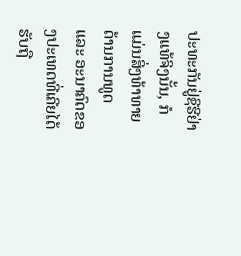ປະທະກັນຢູ່ຊີຮີຢ່າງແທ້ຈິງນັ້ນ, ກໍແມ່ນສິ່ງທ້າທາຍດ້ານການທູດ ແລະ ອະນາຄົດຂອງປະເທດທີ່ເຄີຍໄດ້ຮັບຖື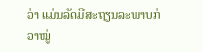ວ່າ ແມ່ນລັດມີສະຖຽນລະພາບກ່ວາໝູ່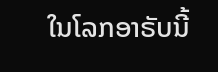ໃນໂລກອາຣັບນີ້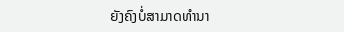ຍັງຄົງບໍ່ສາມາດທຳນາ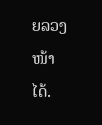ຍລວງໜ້າໄດ້.